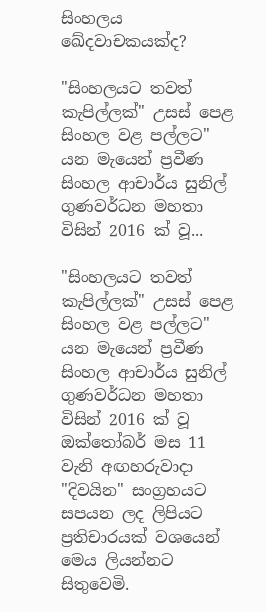සිංහලය ඛේදවාචකයක්‌ද?

"සිංහලයට තවත් කැපිල්ලක්‌" උසස්‌ පෙළ සිංහල වළ පල්ලට" යන මැයෙන් ප්‍රවීණ සිංහල ආචාර්ය සුනිල් ගුණවර්ධන මහතා විසින් 2016 ක්‌ වූ...

"සිංහලයට තවත් කැපිල්ලක්‌" උසස්‌ පෙළ සිංහල වළ පල්ලට" යන මැයෙන් ප්‍රවීණ සිංහල ආචාර්ය සුනිල් ගුණවර්ධන මහතා විසින් 2016 ක්‌ වූ ඔක්‌තෝබර් මස 11 වැනි අඟහරුවාදා "දිවයින" සංග්‍රහයට සපයන ලද ලිපියට ප්‍රතිචාරයක්‌ වශයෙන් මෙය ලියන්නට සිතුවෙමි.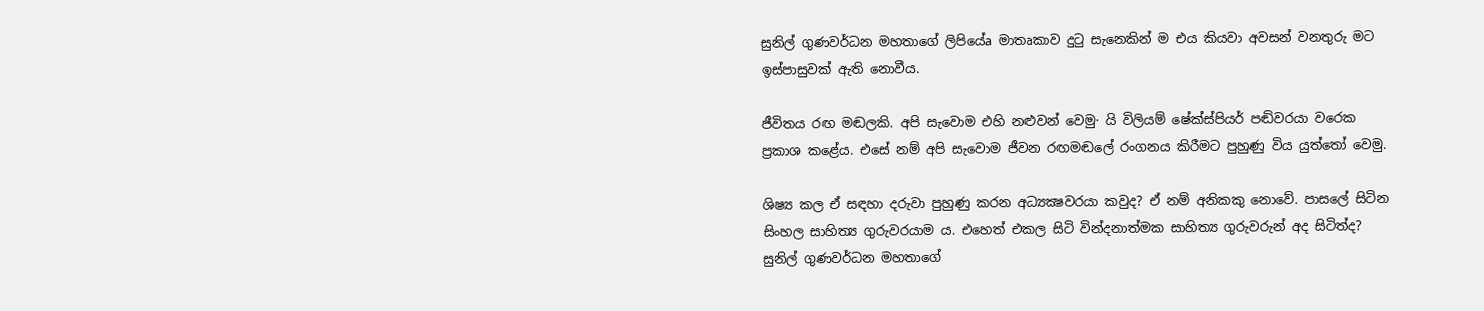සුනිල් ගුණවර්ධන මහතාගේ ලිපියේa මාතෘකාව දුටු සැනෙකින් ම එය කියවා අවසන් වනතුරු මට ඉස්‌පාසුවක්‌ ඇති නොවීය.

ජීවිතය රඟ මඬලකි. අපි සැවොම එහි නළුවන් වෙමු· යි විලියම් ෂේක්‌ස්‌පියර් පඬිවරයා වරෙක ප්‍රකාශ කළේය. එසේ නම් අපි සැවොම ජීවන රඟමඬලේ රංගනය කිරීමට පුහුණු විය යුත්තෝ වෙමු.

ශිෂ්‍ය කල ඒ සඳහා දරුවා පුහුණු කරන අධ්‍යක්‍ෂවරයා කවුද? ඒ නම් අනිකකු නොවේ. පාසලේ සිටින සිංහල සාහිත්‍ය ගුරුවරයාම ය. එහෙත් එකල සිටි වින්දනාත්මක සාහිත්‍ය ගුරුවරුන් අද සිටිත්ද? සුනිල් ගුණවර්ධන මහතාගේ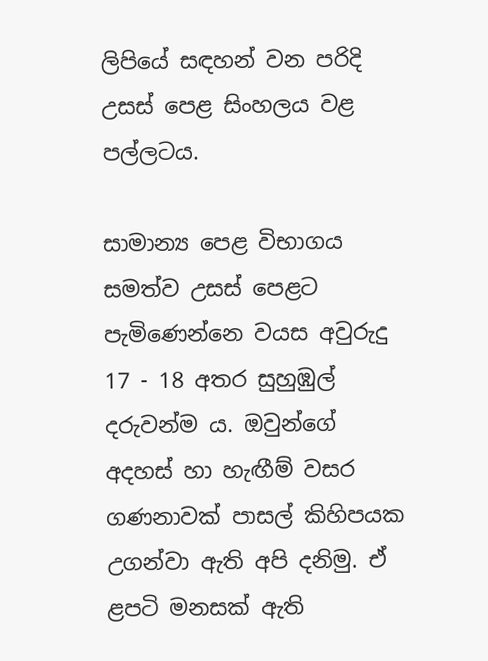ලිපියේ සඳහන් වන පරිදි උසස්‌ පෙළ සිංහලය වළ පල්ලටය.

සාමාන්‍ය පෙළ විභාගය සමත්ව උසස්‌ පෙළට පැමිණෙන්නෙ වයස අවුරුදු 17 - 18 අතර සුහුඹුල් දරුවන්ම ය. ඔවුන්ගේ අදහස්‌ හා හැඟීම් වසර ගණනාවක්‌ පාසල් කිහිපයක උගන්වා ඇති අපි දනිමු. ඒ ළපටි මනසක්‌ ඇති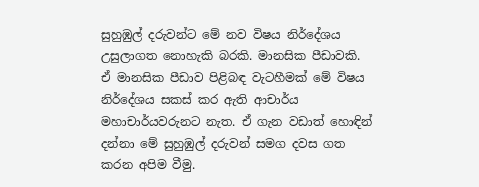සුහුඹුල් දරුවන්ට මේ නව විෂය නිර්දේශය උසුලාගත නොහැකි බරකි. මානසික පීඩාවකි. ඒ මානසික පීඩාව පිළිබඳ වැටහීමක්‌ මේ විෂය නිර්දේශය සකස්‌ කර ඇති ආචාර්ය මහාචාර්යවරුනට නැත. ඒ ගැන වඩාත් හොඳින් දන්නා මේ සුහුඹුල් දරුවන් සමග දවස ගත කරන අපිම වීමු.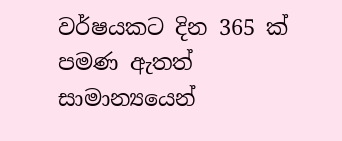වර්ෂයකට දින 365 ක්‌ පමණ ඇතත් සාමාන්‍යයෙන්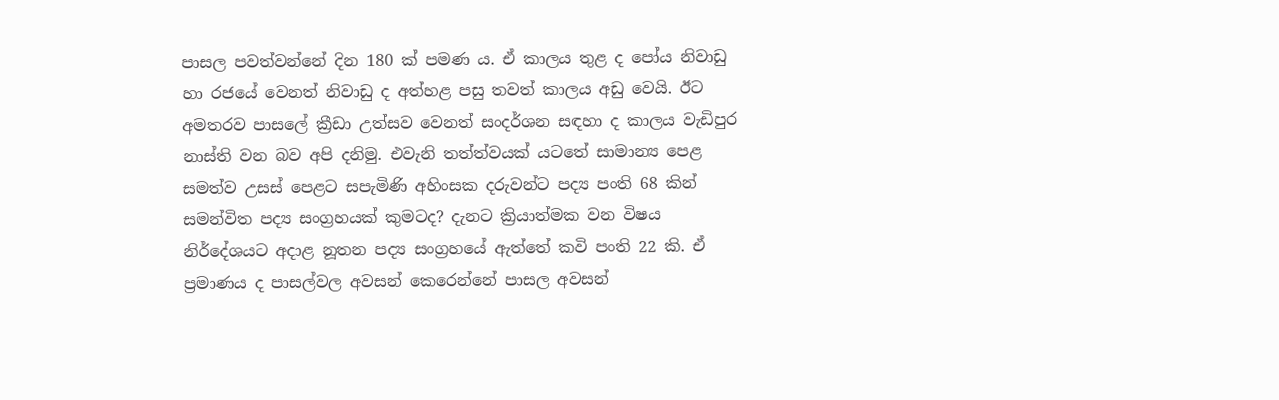පාසල පවත්වන්නේ දින 180 ක්‌ පමණ ය. ඒ කාලය තුළ ද පෝය නිවාඩු හා රජයේ වෙනත් නිවාඩු ද අත්හළ පසු තවත් කාලය අඩු වෙයි. ඊට අමතරව පාසලේ ක්‍රීඩා උත්සව වෙනත් සංදර්ශන සඳහා ද කාලය වැඩිපුර නාස්‌ති වන බව අපි දනිමු. එවැනි තත්ත්වයක්‌ යටතේ සාමාන්‍ය පෙළ සමත්ව උසස්‌ පෙළට සපැමිණි අහිංසක දරුවන්ට පද්‍ය පංති 68 කින් සමන්විත පද්‍ය සංග්‍රහයක්‌ කුමටද? දැනට ක්‍රියාත්මක වන විෂය නිර්දේශයට අදාළ නූතන පද්‍ය සංග්‍රහයේ ඇත්තේ කවි පංති 22 කි. ඒ ප්‍රමාණය ද පාසල්වල අවසන් කෙරෙන්නේ පාසල අවසන්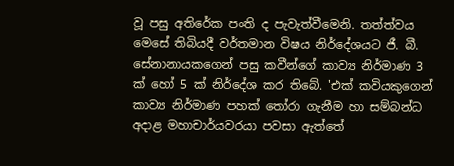වූ පසු අතිරේක පංති ද පැවැත්වීමෙනි. තත්ත්වය මෙසේ තිබියදී වර්තමාන විෂය නිර්දේශයට ජී. බී. සේනානායකගෙන් පසු කවීන්ගේ කාව්‍ය නිර්මාණ 3 ක්‌ හෝ 5 ක්‌ නිර්දේශ කර තිබේ. 'එක්‌ කවියකුගෙන් කාව්‍ය නිර්මාණ පහක්‌ තෝරා ගැනීම හා සම්බන්ධ අදාළ මහාචාර්යවරයා පවසා ඇත්තේ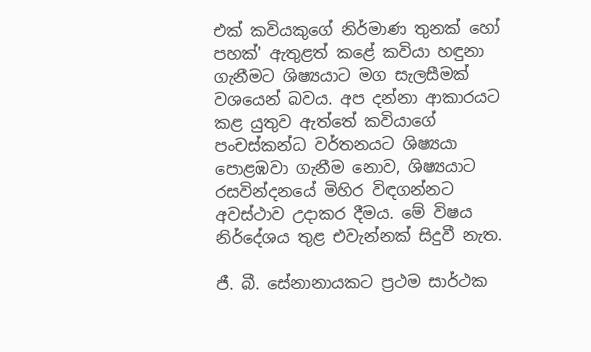එක්‌ කවියකුගේ නිර්මාණ තුනක්‌ හෝ පහක්‌' ඇතුළත් කළේ කවියා හඳුනා ගැනීමට ශිෂ්‍යයාට මග සැලසීමක්‌ වශයෙන් බවය. අප දන්නා ආකාරයට කළ යුතුව ඇත්තේ කවියාගේ පංචස්‌කන්ධ වර්තනයට ශිෂ්‍යයා පොළඹවා ගැනීම නොව, ශිෂ්‍යයාට රසවින්දනයේ මිහිර විඳගන්නට අවස්‌ථාව උදාකර දීමය. මේ විෂය නිර්දේශය තුළ එවැන්නක්‌ සිදුවී නැත.

ජී. බී. සේනානායකට ප්‍රථම සාර්ථක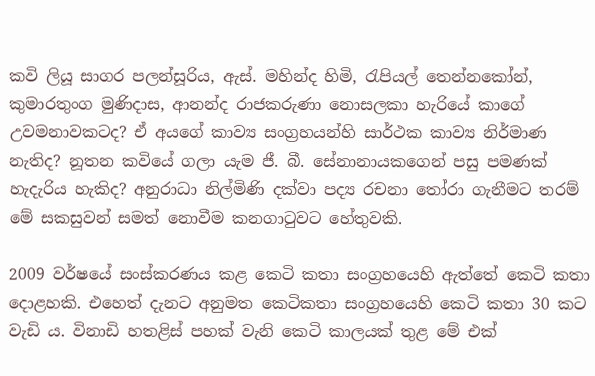කවි ලියූ සාගර පලන්සූරිය, ඇස්‌. මහින්ද හිමි, රැපියල් තෙන්නකෝන්, කුමාරතුංග මුණිදාස, ආනන්ද රාජකරුණා නොසලකා හැරියේ කාගේ උවමනාවකටද? ඒ අයගේ කාව්‍ය සංග්‍රහයන්හි සාර්ථක කාව්‍ය නිර්මාණ නැතිද? නූතන කවියේ ගලා යැම ජී. බී. සේනානායකගෙන් පසු පමණක්‌ හැදැරිය හැකිද? අනුරාධා නිල්මිණි දක්‌වා පද්‍ය රචනා තෝරා ගැනීමට තරම් මේ සකසුවන් සමත් නොවීම කනගාටුවට හේතුවකි.

2009 වර්ෂයේ සංස්‌කරණය කළ කෙටි කතා සංග්‍රහයෙහි ඇත්තේ කෙටි කතා දොළහකි. එහෙත් දැනට අනුමත කෙටිකතා සංග්‍රහයෙහි කෙටි කතා 30 කට වැඩි ය. විනාඩි හතළිස්‌ පහක්‌ වැනි කෙටි කාලයක්‌ තුළ මේ එක්‌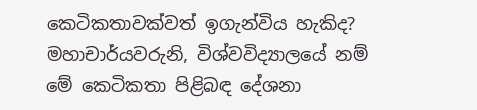කෙටිකතාවක්‌වත් ඉගැන්විය හැකිද? මහාචාර්යවරුනි, විශ්වවිද්‍යාලයේ නම් මේ කෙටිකතා පිළිබඳ දේශනා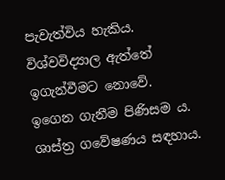පැවැත්විය හැකිය. විශ්වවිද්‍යාල ඇත්තේ ඉගැන්වීමට නොවේ. ඉගෙන ගැනීම පිණිසම ය. ශාස්‌ත්‍ර ගවේෂණය සඳහාය.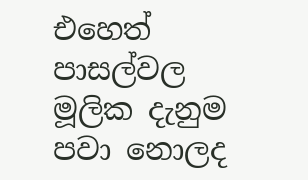එහෙත් පාසල්වල මූලික දැනුම පවා නොලද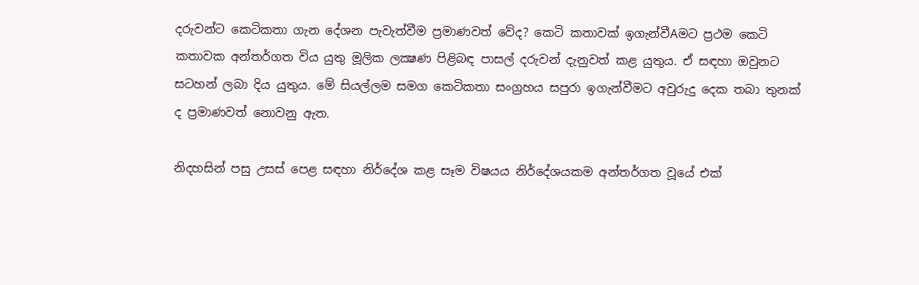දරුවන්ට කෙටිකතා ගැන දේශන පැවැත්වීම ප්‍රමාණවත් වේද? කෙටි කතාවක්‌ ඉගැන්වීAමට ප්‍රථම කෙටි කතාවක අන්තර්ගත විය යුතු මූලික ලක්‍ෂණ පිළිබඳ පාසල් දරුවන් දැනුවත් කළ යුතුය. ඒ සඳහා ඔවුනට සටහන් ලබා දිය යුතුය. මේ සියල්ලම සමග කෙටිකතා සංග්‍රහය සපුරා ඉගැන්වීමට අවුරුදු දෙක තබා තුනක්‌ ද ප්‍රමාණවත් නොවනු ඇත.

නිදහසින් පසු උසස්‌ පෙළ සඳහා නිර්දේශ කළ සෑම විෂයය නිර්දේශයකම අන්තර්ගත වූයේ එක්‌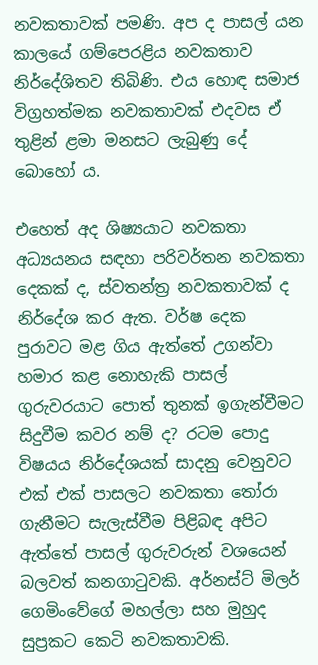නවකතාවක්‌ පමණි. අප ද පාසල් යන කාලයේ ගම්පෙරළිය නවකතාව නිර්දේශිතව තිබිණි. එය හොඳ සමාජ විග්‍රහත්මක නවකතාවක්‌ එදවස ඒ තුළින් ළමා මනසට ලැබුණු දේ බොහෝ ය.

එහෙත් අද ශිෂ්‍යයාට නවකතා අධ්‍යයනය සඳහා පරිවර්තන නවකතා දෙකක්‌ ද, ස්‌වතන්ත්‍ර නවකතාවක්‌ ද නිර්දේශ කර ඇත. වර්ෂ දෙක පුරාවට මළ ගිය ඇත්තේ උගන්වා හමාර කළ නොහැකි පාසල් ගුරුවරයාට පොත් තුනක්‌ ඉගැන්වීමට සිදුවීම කවර නම් ද? රටම පොදු විෂයය නිර්දේශයක්‌ සාදනු වෙනුවට එක්‌ එක්‌ පාසලට නවකතා තෝරා ගැනීමට සැලැස්‌වීම පිළිබඳ අපිට ඇත්තේ පාසල් ගුරුවරුන් වශයෙන් බලවත් කනගාටුවකි. අර්නස්‌ට්‌ මිලර් ගෙමිංවේගේ මහල්ලා සහ මුහුද සුප්‍රකට කෙටි නවකතාවකි.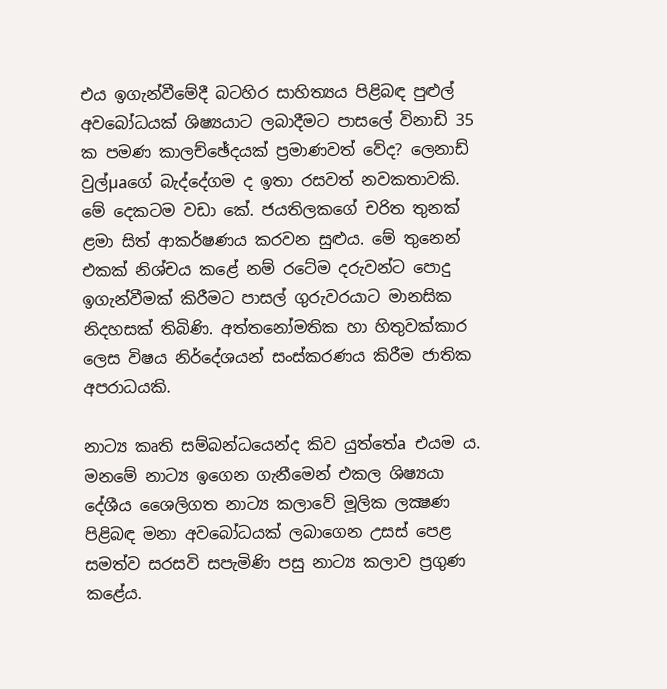එය ඉගැන්වීමේදී බටහිර සාහිත්‍යය පිළිබඳ පුළුල් අවබෝධයක්‌ ශිෂ්‍යයාට ලබාදීමට පාසලේ විනාඩි 35 ක පමණ කාලච්ඡේදයක්‌ ප්‍රමාණවත් වේද? ලෙනාඩ් වුල්µaගේ බැද්දේගම ද ඉතා රසවත් නවකතාවකි. මේ දෙකටම වඩා කේ. ජයතිලකගේ චරිත තුනක්‌ ළමා සිත් ආකර්ෂණය කරවන සුළුය. මේ තුනෙන් එකක්‌ නිශ්චය කළේ නම් රටේම දරුවන්ට පොදු ඉගැන්වීමක්‌ කිරීමට පාසල් ගුරුවරයාට මානසික නිදහසක්‌ තිබිණි. අත්තනෝමතික හා හිතුවක්‌කාර ලෙස විෂය නිර්දේශයන් සංස්‌කරණය කිරීම ජාතික අපරාධයකි.

නාට්‍ය කෘති සම්බන්ධයෙන්ද කිව යුත්තේa එයම ය. මනමේ නාට්‍ය ඉගෙන ගැනීමෙන් එකල ශිෂ්‍යයා දේශීය ශෛලිගත නාට්‍ය කලාවේ මූලික ලක්‍ෂණ පිළිබඳ මනා අවබෝධයක්‌ ලබාගෙන උසස්‌ පෙළ සමත්ව සරසවි සපැමිණි පසු නාට්‍ය කලාව ප්‍රගුණ කළේය.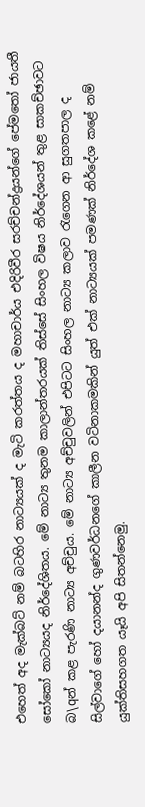එහෙත් අද මැක්‌බට්‌ නම් බටහිර නාට්‍යයක්‌ ද මැටි කරත්තය ද මහාචාර්ය එදිරිවීර සරච්චන්ද්‍රයන්ගේ පේමතෝ ජායතී සෝකෝ නාට්‍යයද නිර්දේශිතය. මේ නාට්‍ය තුනම කාලාන්තරයක්‌ තිස්‌සේ සිංහල විෂය නිර්දේශයන් තුළ සාකච්ඡාවට බ\qන් කළ පැරණි නාට්‍ය අච්චුය. මේ නාට්‍ය අච්චුවලින් එපිටට සිංහල නාට්‍ය කලාව රැගෙන ආ සුගතපාල ද සිල්වාගේ හෝ දයානන්ද ගුණවර්ධනගේ කාලීන වටිනාකමකින් යුත් එක්‌ නාට්‍යයක්‌ පමණක්‌ නිර්දේශ කළේ නම් යුක්‌තිසහගත යෑයි අපි සිතන්නෙමු.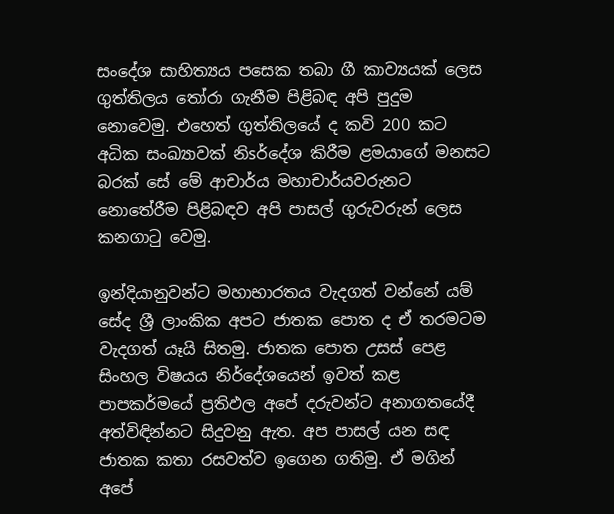සංදේශ සාහිත්‍යය පසෙක තබා ගී කාව්‍යයක්‌ ලෙස ගුත්තිලය තෝරා ගැනීම පිළිබඳ අපි පුදුම නොවෙමු. එහෙත් ගුත්තිලයේ ද කවි 200 කට අධික සංඛ්‍යාවක්‌ නිsර්දේශ කිරීම ළමයාගේ මනසට බරක්‌ සේ මේ ආචාර්ය මහාචාර්යවරුනට නොතේරීම පිළිබඳව අපි පාසල් ගුරුවරුන් ලෙස කනගාටු වෙමු.

ඉන්දියානුවන්ට මහාභාරතය වැදගත් වන්නේ යම් සේද ශ්‍රී ලාංකික අපට ජාතක පොත ද ඒ තරමටම වැදගත් යෑයි සිතමු. ජාතක පොත උසස්‌ පෙළ සිංහල විෂයය නිර්දේශයෙන් ඉවත් කළ පාපකර්මයේ ප්‍රතිඵල අපේ දරුවන්ට අනාගතයේදී අත්විඳින්නට සිදුවනු ඇත. අප පාසල් යන සඳ ජාතක කතා රසවත්ව ඉගෙන ගතිමු. ඒ මගින් අපේ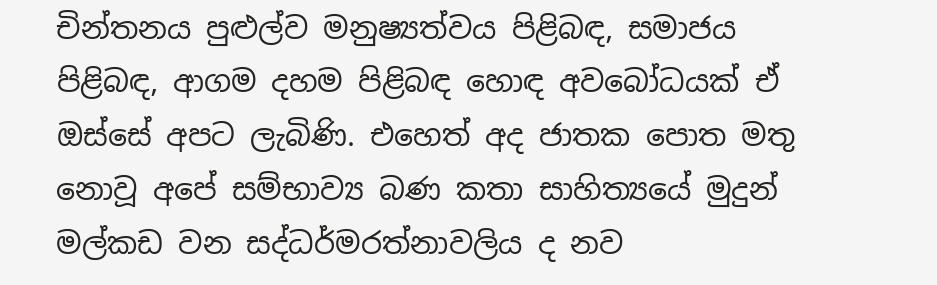චින්තනය පුළුල්ව මනුෂ්‍යත්වය පිළිබඳ, සමාජය පිළිබඳ, ආගම දහම පිළිබඳ හොඳ අවබෝධයක්‌ ඒ ඔස්‌සේ අපට ලැබිණි. එහෙත් අද ජාතක පොත මතු නොවූ අපේ සම්භාව්‍ය බණ කතා සාහිත්‍යයේ මුදුන් මල්කඩ වන සද්ධර්මරත්නාවලිය ද නව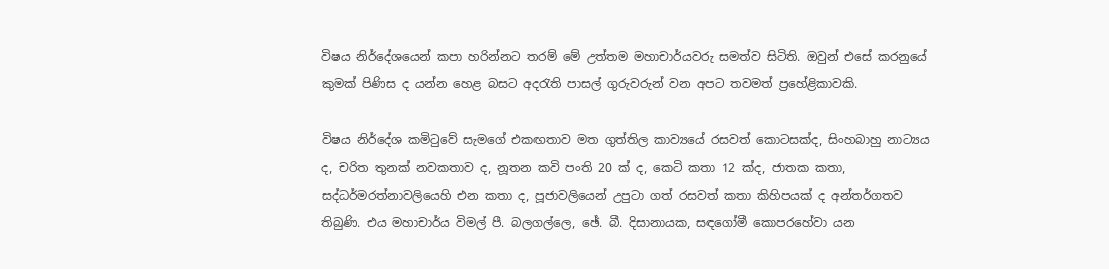විෂය නිර්දේශයෙන් කපා හරින්නට තරම් මේ උත්තම මහාචාර්යවරු සමත්ව සිටිති. ඔවුන් එසේ කරනුයේ කුමක්‌ පිණිස ද යන්න හෙළ බසට අදරැති පාසල් ගුරුවරුන් වන අපට තවමත් ප්‍රහේළිකාවකි.

විෂය නිර්දේශ කමිටුවේ සැමගේ එකඟතාව මත ගුත්තිල කාව්‍යයේ රසවත් කොටසක්‌ද, සිංහබාහු නාට්‍යය ද, චරිත තුනක්‌ නවකතාව ද, නූතන කවි පංති 20 ක්‌ ද, කෙටි කතා 12 ක්‌ද, ජාතක කතා, සද්ධර්මරත්නාවලියෙහි එන කතා ද, පූජාවලියෙන් උපුටා ගත් රසවත් කතා කිහිපයක්‌ ද අන්තර්ගතව තිබුණි. එය මහාචාර්ය විමල් පී. බලගල්ලෙ, ඡේ. බී. දිසානායක, සඳගෝමී කොපරහේවා යන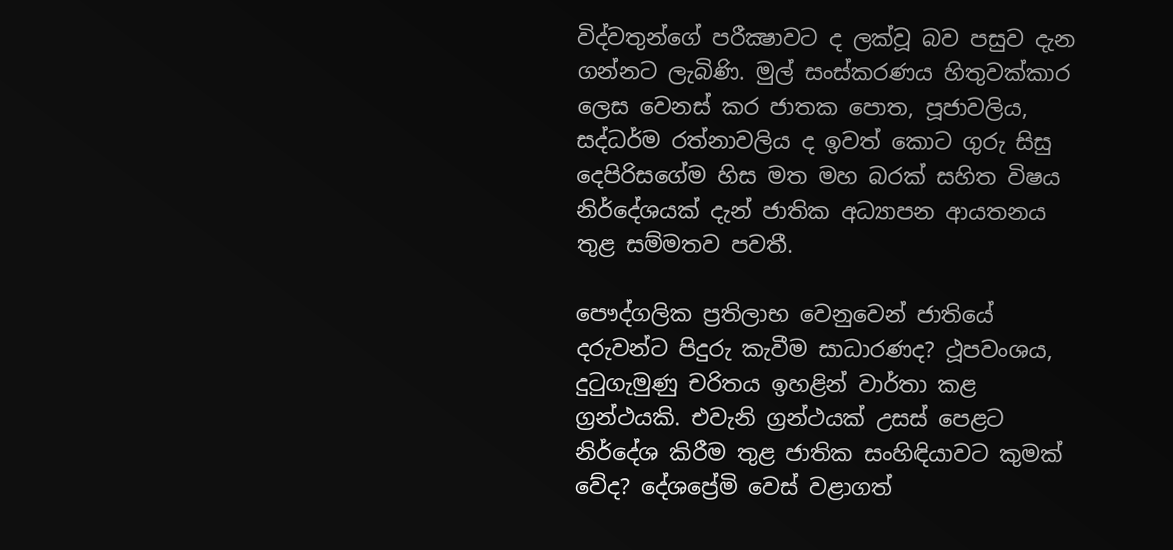විද්වතුන්ගේ පරීක්‍ෂාවට ද ලක්‌වූ බව පසුව දැන ගන්නට ලැබිණි. මුල් සංස්‌කරණය හිතුවක්‌කාර ලෙස වෙනස්‌ කර ජාතක පොත, පූජාවලිය, සද්ධර්ම රත්නාවලිය ද ඉවත් කොට ගුරු සිසු දෙපිරිසගේම හිස මත මහ බරක්‌ සහිත විෂය නිර්දේශයක්‌ දැන් ජාතික අධ්‍යාපන ආයතනය තුළ සම්මතව පවතී.

පෞද්ගලික ප්‍රතිලාභ වෙනුවෙන් ජාතියේ දරුවන්ට පිදුරු කැවීම සාධාරණද? ථූපවංශය, දුටුගැමුණු චරිතය ඉහළින් වාර්තා කළ ග්‍රන්ථයකි. එවැනි ග්‍රන්ථයක්‌ උසස්‌ පෙළට නිර්දේශ කිරීම තුළ ජාතික සංහිඳියාවට කුමක්‌ වේද? දේශප්‍රේමි වෙස්‌ වළාගත්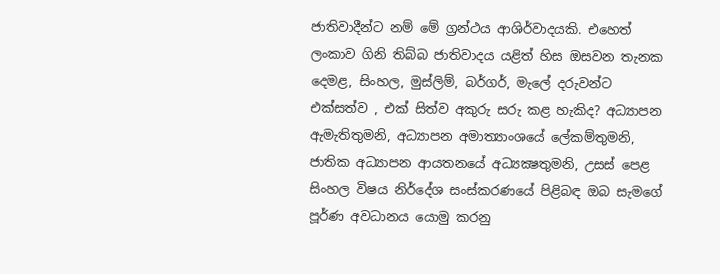ජාතිවාදීන්ට නම් මේ ග්‍රන්ථය ආශිර්වාදයකි. එහෙත් ලංකාව ගිනි තිබ්බ ජාතිවාදය යළිත් හිස ඔසවන තැනක දෙමළ, සිංහල, මුස්‌ලිම්, බර්ගර්, මැලේ දරුවන්ට එක්‌සත්ව , එක්‌ සිත්ව අකුරු සරු කළ හැකිද? අධ්‍යාපන ඇමැතිතුමනි, අධ්‍යාපන අමාත්‍යාංශයේ ලේකම්තුමනි, ජාතික අධ්‍යාපන ආයතනයේ අධ්‍යක්‍ෂතුමනි, උසස්‌ පෙළ සිංහල විෂය නිර්දේශ සංස්‌කරණයේ පිළිබඳ ඔබ සැමගේ පූර්ණ අවධානය යොමු කරනු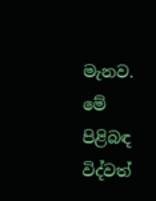මැනව. මේ පිළිබඳ විද්වත්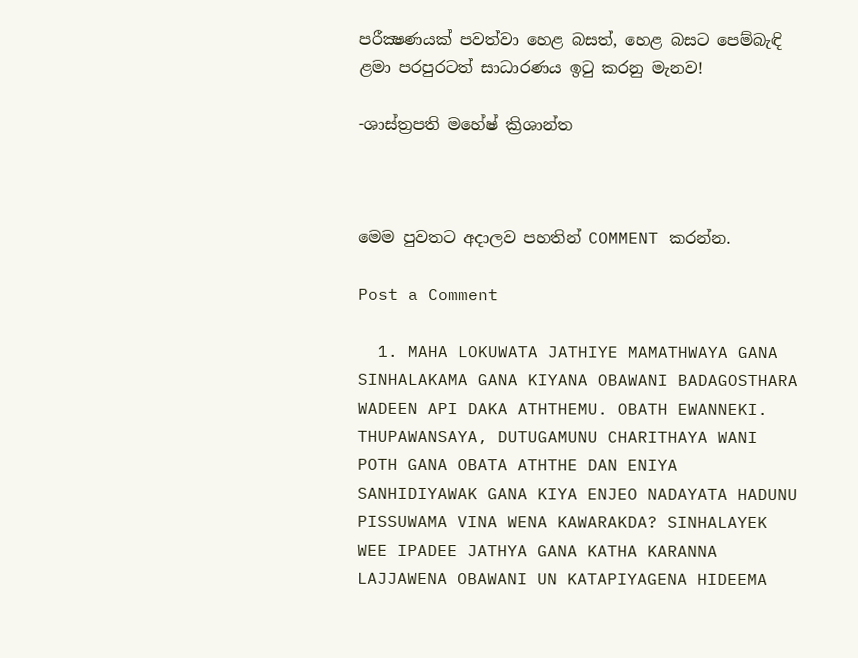පරීක්‍ෂණයක්‌ පවත්වා හෙළ බසත්, හෙළ බසට පෙම්බැඳි ළමා පරපුරටත් සාධාරණය ඉටු කරනු මැනව!

-ශාස්‌ත්‍රපති මහේෂ් ක්‍රිශාන්ත



මෙම පුවතට අදාලව පහතින් COMMENT කරන්න.

Post a Comment

  1. MAHA LOKUWATA JATHIYE MAMATHWAYA GANA SINHALAKAMA GANA KIYANA OBAWANI BADAGOSTHARA WADEEN API DAKA ATHTHEMU. OBATH EWANNEKI. THUPAWANSAYA, DUTUGAMUNU CHARITHAYA WANI POTH GANA OBATA ATHTHE DAN ENIYA SANHIDIYAWAK GANA KIYA ENJEO NADAYATA HADUNU PISSUWAMA VINA WENA KAWARAKDA? SINHALAYEK WEE IPADEE JATHYA GANA KATHA KARANNA LAJJAWENA OBAWANI UN KATAPIYAGENA HIDEEMA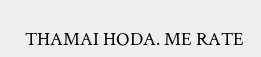THAMAI HODA. ME RATE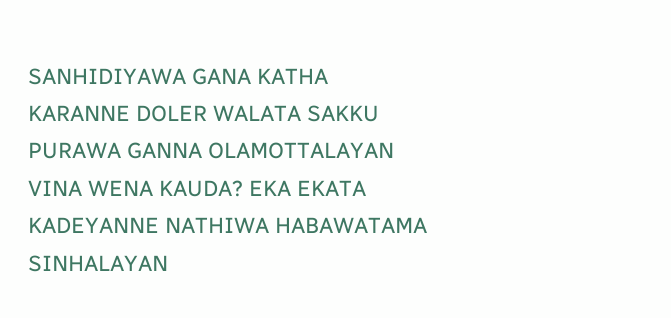SANHIDIYAWA GANA KATHA KARANNE DOLER WALATA SAKKU PURAWA GANNA OLAMOTTALAYAN VINA WENA KAUDA? EKA EKATA KADEYANNE NATHIWA HABAWATAMA SINHALAYAN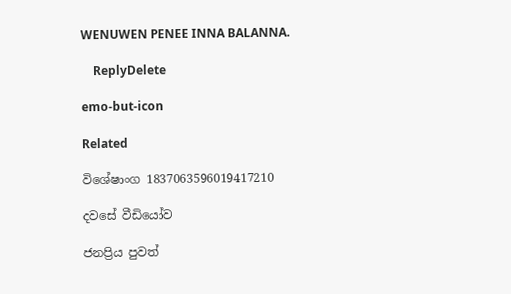WENUWEN PENEE INNA BALANNA.

    ReplyDelete

emo-but-icon

Related

විශේෂාංග 1837063596019417210

දවසේ වීඩියෝව

ජනප්‍රිය පුවත්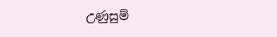උණුසුම්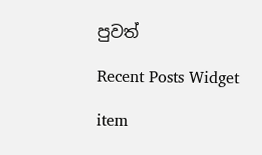පුවත්

Recent Posts Widget

item